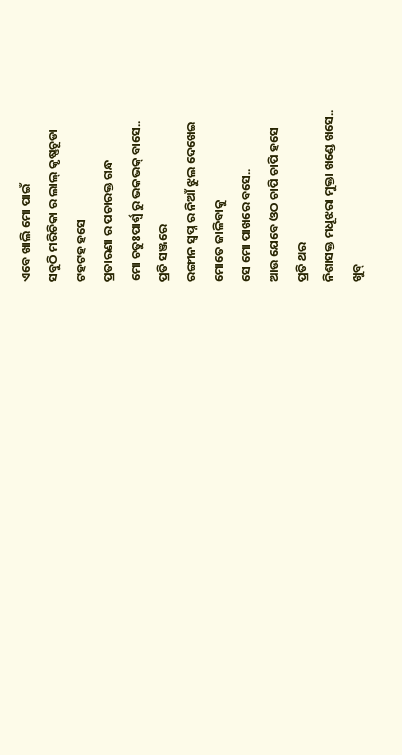ଏବେ ଖାଲି ମୋ ପାଇଁ
ସବୁଠି ମରିଚିକା ର ଲାଲ୍ କୃଷ୍ଣଚୂଡା
ଟହଟହ ହସେ
ପ୍ରତାରଣା ର ପଚାରକ୍ତ ଗନ୍ଧ
ମୋ ଚତୁଃପାର୍ଶ୍ବ ରୁ ଭକଭକ୍ ବାସେ..
ପ୍ରତି ସଞ୍ଜରେ
ରଙ୍ଗୀନ ସ୍ଵପ୍ନ ର ନିଆଁ ଝୁଲ ଦେଖେଇ
ମୋତେ ଜାଳିବାକୁ
ସେ ମୋ ପାଖରେ ବସେ..
ଆଉ ଯେବେ ଓଠ ଚାପି ଚାପି ହସେ
ପ୍ରତି ଥର
ନିଶାସକ୍ତ ମଧୂଝରା ମୁକ୍ତା ଖଣ୍ଡେ ଖସେ..
ଖୁବ୍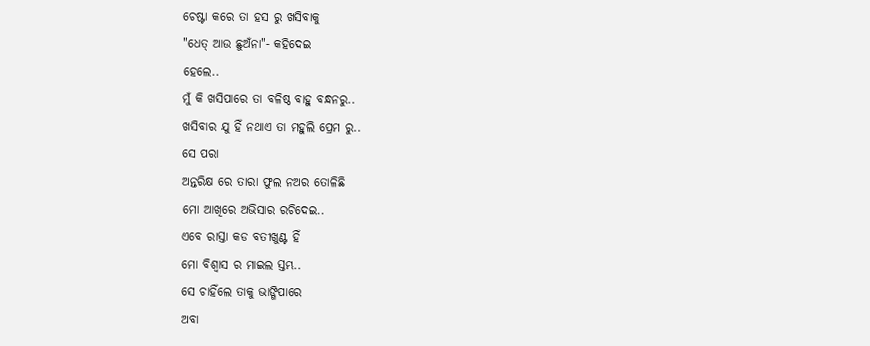ଚେଷ୍ଟା କରେ ତା ହସ ରୁ ଖସିବାକୁ
"ଧେତ୍ ଆଉ ଛୁଅଁନା"- କହିଦେଇ
ହେଲେ..
ମୁଁ କି ଖସିପାରେ ତା ବଳିଷ୍ଠ ବାହୁ ବନ୍ଧନରୁ..
ଖସିବାର ଯୁ ହିଁ ନଥାଏ ତା ମହୁଲି ପ୍ରେମ ରୁ..
ସେ ପରା
ଅନ୍ତରିକ୍ଷ ରେ ତାରା ଫୁଲ ନଅର ତୋଳିଛି
ମୋ ଆଖିରେ ଅଭିସାର ରଚିଦେଇ..
ଏବେ ରାସ୍ତା କଡ ବତୀଖୁଣ୍ଟ ହିଁ
ମୋ ବିଶ୍ୱାସ ର ମାଇଲ ସ୍ତମ୍ଭ..
ସେ ଚାହିଁଲେ ତାକୁ ଭାଙ୍ଗିପାରେ
ଅବା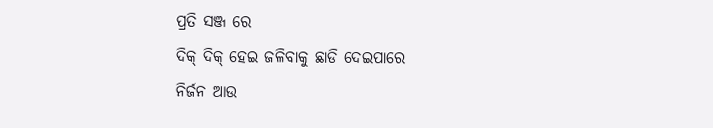ପ୍ରତି ସଞ୍ଜ ରେ
ଦିକ୍ ଦିକ୍ ହେଇ ଜଳିବାକୁ ଛାଡି ଦେଇପାରେ
ନିର୍ଜନ ଆଉ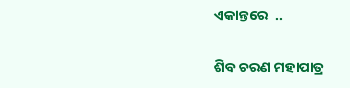ଏକାନ୍ତରେ  ..

ଶିବ ଚରଣ ମହାପାତ୍ର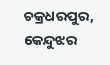ଚକ୍ରଧରପୁର, କେନ୍ଦୁଝର